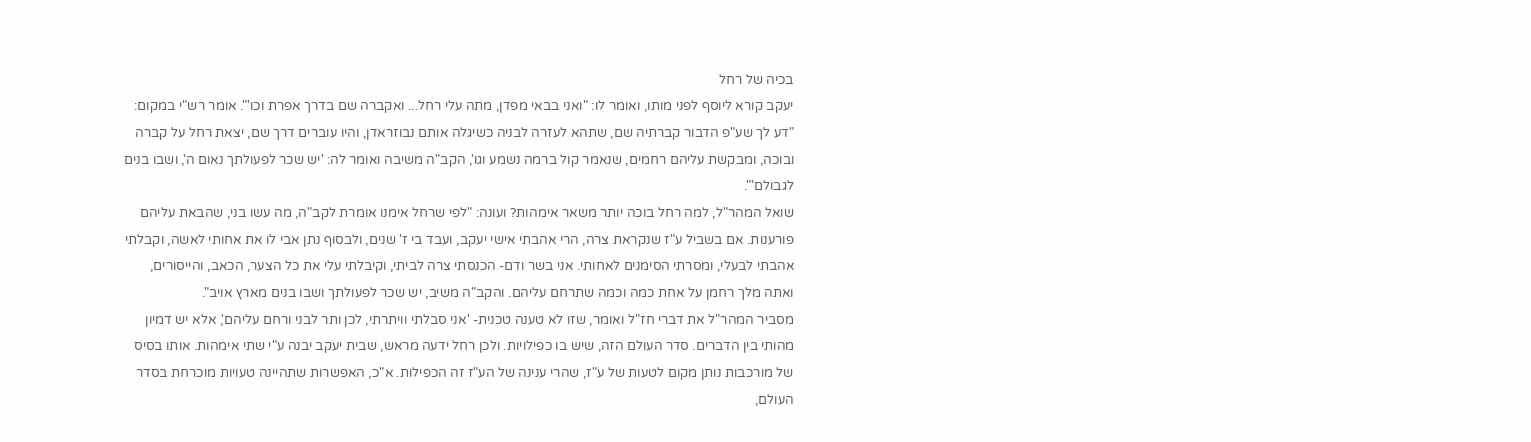בכיה של רחל
יעקב קורא ליוסף לפני מותו, ואומר לו: "ואני בבאי מפדן, מתה עלי רחל... ואקברה שם בדרך אפרת וכו'". אומר רש"י במקום: "דע לך שע"פ הדבור קברתיה שם, שתהא לעזרה לבניה כשיגלה אותם נבוזראדן, והיו עוברים דרך שם, יצאת רחל על קברה ובוכה, ומבקשת עליהם רחמים, שנאמר קול ברמה נשמע וגו', הקב"ה משיבה ואומר לה: 'יש שכר לפעולתך נאום ה', ושבו בנים לגבולם'".
שואל המהר"ל, למה רחל בוכה יותר משאר אימהות? ועונה: "לפי שרחל אימנו אומרת לקב"ה, מה עשו בני, שהבאת עליהם פורענות. אם בשביל ע"ז שנקראת צרה, הרי אהבתי אישי יעקב, ועבד בי ז' שנים, ולבסוף נתן אבי לו את אחותי לאשה, וקבלתי אהבתי לבעלי, ומסרתי הסימנים לאחותי. אני בשר ודם- הכנסתי צרה לביתי, וקיבלתי עלי את כל הצער, הכאב, והייסורים, ואתה מלך רחמן על אחת כמה וכמה שתרחם עליהם. והקב"ה משיב, יש שכר לפעולתך ושבו בנים מארץ אויב".
מסביר המהר"ל את דברי חז"ל ואומר, שזו לא טענה טכנית- 'אני סבלתי וויתרתי, לכן ותר לבני ורחם עליהם', אלא יש דמיון מהותי בין הדברים. סדר העולם הזה, שיש בו כפילויות. ולכן רחל ידעה מראש, שבית יעקב יבנה ע"י שתי אימהות. אותו בסיס של מורכבות נותן מקום לטעות של ע"ז, שהרי ענינה של הע"ז זה הכפילות. א"כ, האפשרות שתהיינה טעויות מוכרחת בסדר העולם,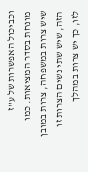וכביכול האפשרות של ע"ז מונחת בסדר המציאות. כמו שיש צרות במשפחה, צרות במובן הזה, שיש שתי נשים הצרות זו לזו, כך יש צרות במהלך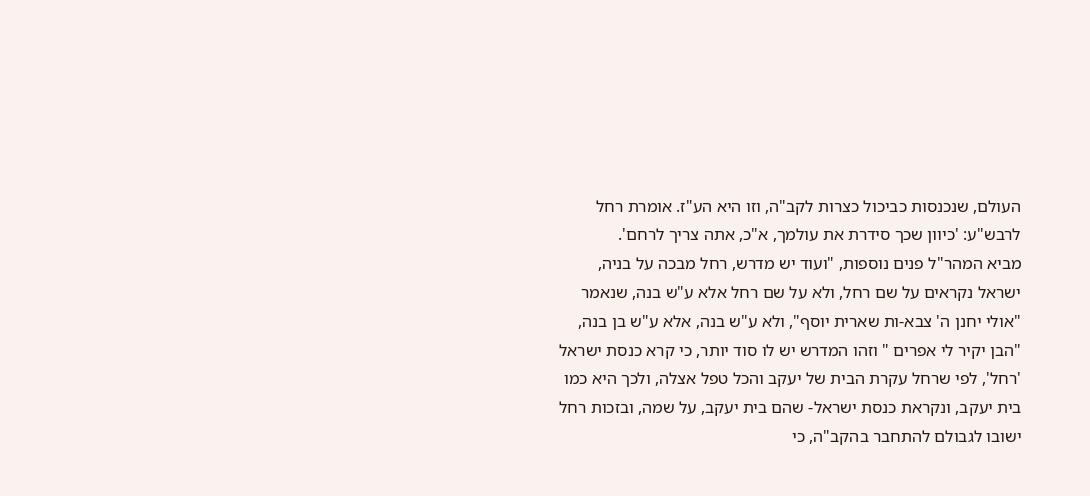העולם, שנכנסות כביכול כצרות לקב"ה, וזו היא הע"ז. אומרת רחל לרבש"ע: 'כיוון שכך סידרת את עולמך, א"כ, אתה צריך לרחם'.
מביא המהר"ל פנים נוספות, "ועוד יש מדרש, רחל מבכה על בניה, ישראל נקראים על שם רחל, ולא על שם רחל אלא ע"ש בנה, שנאמר "אולי יחנן ה' צבא-ות שארית יוסף", ולא ע"ש בנה, אלא ע"ש בן בנה, "הבן יקיר לי אפרים " וזהו המדרש יש לו סוד יותר, כי קרא כנסת ישראל 'רחל', לפי שרחל עקרת הבית של יעקב והכל טפל אצלה, ולכך היא כמו בית יעקב, ונקראת כנסת ישראל- שהם בית יעקב, על שמה, ובזכות רחל ישובו לגבולם להתחבר בהקב"ה, כי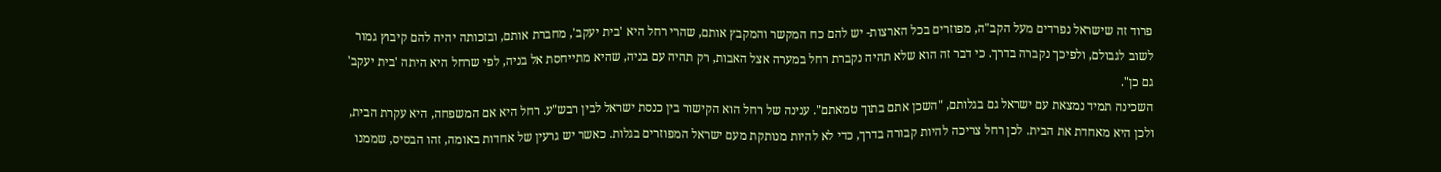פרוד זה שישראל נפרדים מעל הקב"ה, מפוזרים בכל הארצות- יש להם כח המקשר והמקבץ אותם, שהרי רחל היא 'בית יעקב', מחברת אותם, ובזכותה יהיה להם קיבוץ גמור לשוב לגבולם, ולפיכך נקברה בדרך. כי דבר זה הוא שלא תהיה נקברת רחל במערה אצל האבות, רק תהיה עם בניה, שהיא מתייחסת אל בניה, לפי שרחל היא היתה 'בית יעקב' גם כן".
השכינה תמיד נמצאת עם ישראל גם בגלותם, "השכן אתם בתוך טמאתם". ענינה של רחל הוא הקישור בין כנסת ישראל לבין רבש"ע. רחל היא אם המשפחה, היא עקרת הבית, ולכן היא מאחדת את הבית. לכן רחל צריכה להיות קבורה בדרך, כדי לא להיות מנותקת מעם ישראל המפוזרים בגלות. כאשר יש גרעין של אחדות באומה, זהו הבסיס, שממנו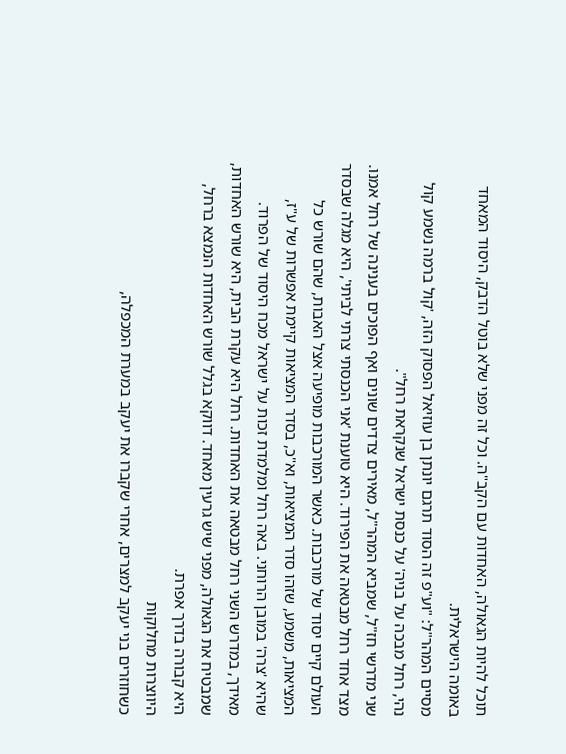תוכל להיות הגאולה, האחדות עם הקב"ה. וכל זה מפני שלא בוטל הדבק, היסוד המאחד באומה הישראלית.
מסיים המהר"ל: "וע"פ זה הסוד תרגם יונתן בן עוזיאל הפסוק הזה, 'קול ברמה נשמע קול נהי, רחל מבכה על בניה' על כנסת ישראל שנקראת רחל".
שני מדרשי חז"ל, שמביא המהר"ל, מאירים צדדים שונים ואף הפוכים בענינה של רחל אמנו. מצד אחד רחל מבטאה את הפירוד. היא טוענת 'אני הכנסתי צרתי לביתי', היא מגלה שבסדר העולם קיים יסוד של מורכבות. כאשר המורכבות מופיעה אצל האבות, שהם שורש כל המציאות, משמע, שזהו סדר המציאות, וא"כ, בסדר המציאות קיימת אפשרות של ע"ז, שהיא 'צרה' במובן הרוחני. באה רחל ומלמדת זכות על ישראל מכח היסוד של הפרוד.
מאידך, במדרש השני רחל מבטאה את האחדות. רחל היא עקרת הבית, היא שורש האחדות, שמבטיח את הגאולה, מפני שיש גרעין מאחד. דווקא בגלל שורש האחדות הנמצא ברחל, היא קבורה בדרך אפרת.
היווצרות מחלוקות
כשחוזרים בני יעקב למצרים, אחרי שקברו את יעקב במערת המכפלה,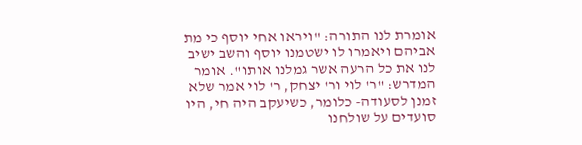אומרת לנו התורה: "ויראו אחי יוסף כי מת אביהם ויאמרו לו ישטמנו יוסף והשב ישיב לנו את כל הרעה אשר גמלנו אותו". אומר המדרש: "ר' לוי ור' יצחק, ר' לוי אמר שלא זמנן לסעודה- כלומר, כשיעקב היה חי, היו סועדים על שולחנו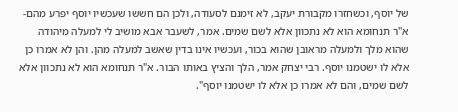של יוסף, וכשחזרו מקבורת יעקב, לא זימנם לסעודה, ולכן הם חששו שעכשיו יוסף יפרע מהם- א"ר תנחומא הוא לא נתכוון אלא לשם שמים. אמר, לשעבר אבא מושיב לי למעלה מיהודה שהוא מלך ולמעלה מראובן שהוא בכור, ועכשיו אינו בדין שאשב למעלה מהן. והן לא אמרו כן אלא לו ישטמנו יוסף. רבי יצחק אמר, הלך והציץ באותו הבור. א"ר תנחומא הוא לא נתכוון אלא לשם שמים, והם לא אמרו כן אלא לו ישטמנו יוסף".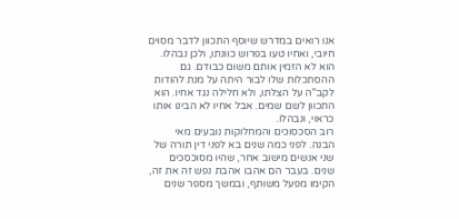אנו רואים במדרש שיוסף התכוון לדבר מסוים חיובי, ואחיו טעו בפרוש כוונתו, ולכן נבהלו. הוא לא הזמין אותם משום כבודם. גם ההסתכלות שלו לבור היתה על מנת להודות לקב"ה על הצלתו, ולא חלילה נגד אחיו. הוא התכוון לשם שמים. אבל אחיו לא הבינו אותו כראוי, ונבהלו.
רוב הסכסוכים והמחלוקות נובעים מאי הבנה. לפני כמה שנים בא לפני דין תורה של שני אנשים מישוב אחר, שהיו מסוכסכים שנים. בעבר הם אהבו אהבת נפש זה את זה, הקימו מפעל משותף, ובמשך מספר שנים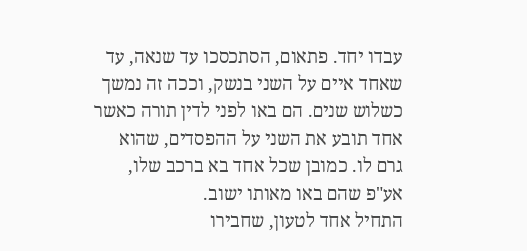עבדו יחד. פתאום, הסתכסכו עד שנאה, עד שאחד איים על השני בנשק, וככה זה נמשך כשלוש שנים. הם באו לפני לדין תורה כאשר אחד תובע את השני על ההפסדים, שהוא גרם לו. כמובן שכל אחד בא ברכב שלו, אע"פ שהם באו מאותו ישוב.
התחיל אחד לטעון, שחבירו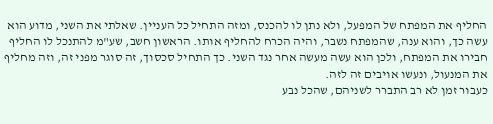החליף את המפתח של המפעל, ולא נתן לו להכנס, ומזה התחיל כל העניין. שאלתי את השני, מדוע הוא עשה כך, והוא ענה, שהמפתח נשבר, והיה הכרח להחליף אותו. הראשון חשב, שע"מ להתנכל לו החליף חבירו את המפתח, ולכן הוא עשה מעשה אחר נגד השני. כך התחיל סכסוך, זה סוגר מפני זה, וזה מחליף את המנעול, ונעשו אויבים זה לזה.
כעבור זמן לא רב התברר לשניהם, שהכל נבע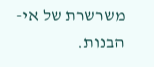משרשרת של אי-הבנות.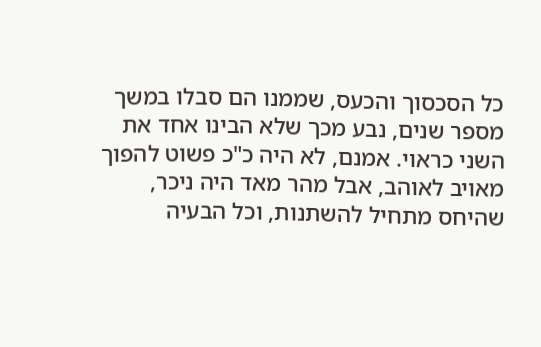כל הסכסוך והכעס, שממנו הם סבלו במשך מספר שנים, נבע מכך שלא הבינו אחד את השני כראוי. אמנם, לא היה כ"כ פשוט להפוך מאויב לאוהב, אבל מהר מאד היה ניכר, שהיחס מתחיל להשתנות, וכל הבעיה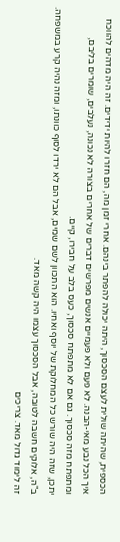הכספית, שהיתה שולית לעצם הסכסוך, היתה יכולה להפתר בינהם. אחרי זמן מה, הם חזרו להיות ידידים. זה היה מדהים להווכח איך הכל נבע מאי-הבנה. לא פעם ולא פעמיים אנשים מפרשים דברים של אחרים בצורה לא נכונה, נעלבים, שומרים בליבם, ומתפתח מזה סכסוך. גם אם לא מתפתח סכסוך, כעס בלב על חבירו, קיים.
יתכן, שזה היה שורש כל המחלוקת של יוסף ואחיו. הוא התכוון לשם שמים, אבל הם לא ירדו לסוף כוונתו, ומזה נהיה קרע במשפחה. ב"ה, אלוקים חשבה לטובה, אבל הסכסוך עצמו היה קשה מאד.
זה לימוד גדול מאד. צריכים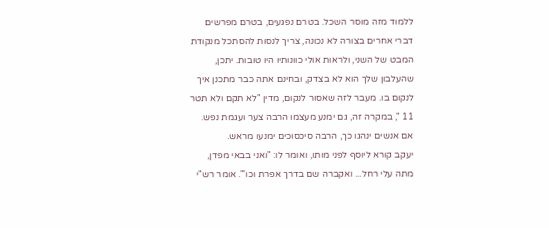ללמוד מזה מוסר השכל. בטרם נפגעים, בטרם מפרשים דברי אחרים בצורה לא נכונה, צריך לנסות להסתכל מנקודת המבט של השני, ולראות אולי כוונותיו היו טובות. יתכן, שהעלבון שלך הוא לא בצדק, ובחינם אתה כבר מתכנן איך לנקום בו. מעבר לזה שאסור לנקום, מדין "לא תקם ולא תטר 11 ", במקרה זה, גם ימנע מעצמו הרבה צער ועגמת נפש. אם אנשים ינהגו כך, הרבה סיכסוכים ימנעו מראש.
יעקב קורא ליוסף לפני מותו, ואומר לו: "ואני בבאי מפדן, מתה עלי רחל... ואקברה שם בדרך אפרת וכו'". אומר רש"י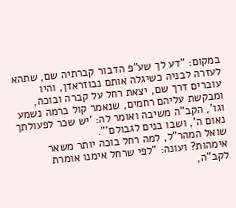במקום: "דע לך שע"פ הדבור קברתיה שם, שתהא לעזרה לבניה כשיגלה אותם נבוזראדן, והיו עוברים דרך שם, יצאת רחל על קברה ובוכה, ומבקשת עליהם רחמים, שנאמר קול ברמה נשמע וגו', הקב"ה משיבה ואומר לה: 'יש שכר לפעולתך נאום ה', ושבו בנים לגבולם'".
שואל המהר"ל, למה רחל בוכה יותר משאר אימהות? ועונה: "לפי שרחל אימנו אומרת לקב"ה,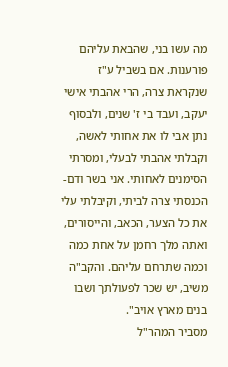מה עשו בני, שהבאת עליהם פורענות. אם בשביל ע"ז שנקראת צרה, הרי אהבתי אישי יעקב, ועבד בי ז' שנים, ולבסוף נתן אבי לו את אחותי לאשה, וקבלתי אהבתי לבעלי, ומסרתי הסימנים לאחותי. אני בשר ודם- הכנסתי צרה לביתי, וקיבלתי עלי את כל הצער, הכאב, והייסורים, ואתה מלך רחמן על אחת כמה וכמה שתרחם עליהם. והקב"ה משיב, יש שכר לפעולתך ושבו בנים מארץ אויב".
מסביר המהר"ל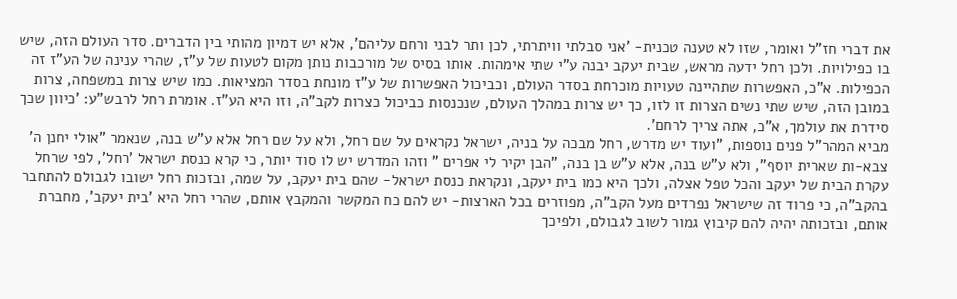את דברי חז"ל ואומר, שזו לא טענה טכנית- 'אני סבלתי וויתרתי, לכן ותר לבני ורחם עליהם', אלא יש דמיון מהותי בין הדברים. סדר העולם הזה, שיש בו כפילויות. ולכן רחל ידעה מראש, שבית יעקב יבנה ע"י שתי אימהות. אותו בסיס של מורכבות נותן מקום לטעות של ע"ז, שהרי ענינה של הע"ז זה הכפילות. א"כ, האפשרות שתהיינה טעויות מוכרחת בסדר העולם, וכביכול האפשרות של ע"ז מונחת בסדר המציאות. כמו שיש צרות במשפחה, צרות במובן הזה, שיש שתי נשים הצרות זו לזו, כך יש צרות במהלך העולם, שנכנסות כביכול כצרות לקב"ה, וזו היא הע"ז. אומרת רחל לרבש"ע: 'כיוון שכך סידרת את עולמך, א"כ, אתה צריך לרחם'.
מביא המהר"ל פנים נוספות, "ועוד יש מדרש, רחל מבכה על בניה, ישראל נקראים על שם רחל, ולא על שם רחל אלא ע"ש בנה, שנאמר "אולי יחנן ה' צבא-ות שארית יוסף", ולא ע"ש בנה, אלא ע"ש בן בנה, "הבן יקיר לי אפרים " וזהו המדרש יש לו סוד יותר, כי קרא כנסת ישראל 'רחל', לפי שרחל עקרת הבית של יעקב והכל טפל אצלה, ולכך היא כמו בית יעקב, ונקראת כנסת ישראל- שהם בית יעקב, על שמה, ובזכות רחל ישובו לגבולם להתחבר בהקב"ה, כי פרוד זה שישראל נפרדים מעל הקב"ה, מפוזרים בכל הארצות- יש להם כח המקשר והמקבץ אותם, שהרי רחל היא 'בית יעקב', מחברת אותם, ובזכותה יהיה להם קיבוץ גמור לשוב לגבולם, ולפיכך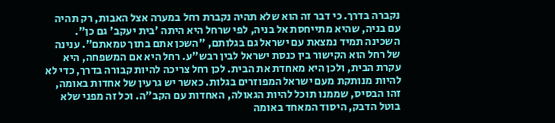נקברה בדרך. כי דבר זה הוא שלא תהיה נקברת רחל במערה אצל האבות, רק תהיה עם בניה, שהיא מתייחסת אל בניה, לפי שרחל היא היתה 'בית יעקב' גם כן".
השכינה תמיד נמצאת עם ישראל גם בגלותם, "השכן אתם בתוך טמאתם". ענינה של רחל הוא הקישור בין כנסת ישראל לבין רבש"ע. רחל היא אם המשפחה, היא עקרת הבית, ולכן היא מאחדת את הבית. לכן רחל צריכה להיות קבורה בדרך, כדי לא להיות מנותקת מעם ישראל המפוזרים בגלות. כאשר יש גרעין של אחדות באומה, זהו הבסיס, שממנו תוכל להיות הגאולה, האחדות עם הקב"ה. וכל זה מפני שלא בוטל הדבק, היסוד המאחד באומה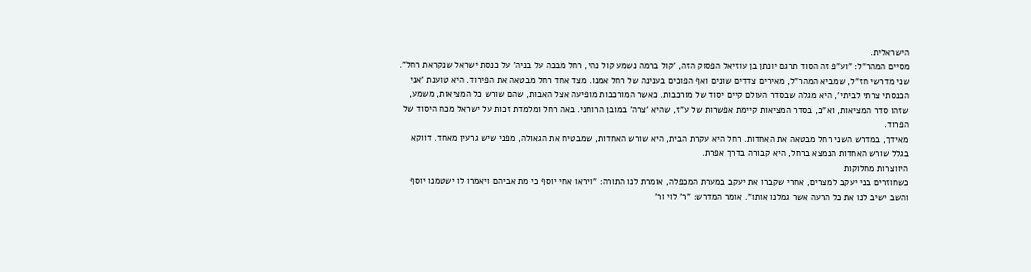הישראלית.
מסיים המהר"ל: "וע"פ זה הסוד תרגם יונתן בן עוזיאל הפסוק הזה, 'קול ברמה נשמע קול נהי, רחל מבכה על בניה' על כנסת ישראל שנקראת רחל".
שני מדרשי חז"ל, שמביא המהר"ל, מאירים צדדים שונים ואף הפוכים בענינה של רחל אמנו. מצד אחד רחל מבטאה את הפירוד. היא טוענת 'אני הכנסתי צרתי לביתי', היא מגלה שבסדר העולם קיים יסוד של מורכבות. כאשר המורכבות מופיעה אצל האבות, שהם שורש כל המציאות, משמע, שזהו סדר המציאות, וא"כ, בסדר המציאות קיימת אפשרות של ע"ז, שהיא 'צרה' במובן הרוחני. באה רחל ומלמדת זכות על ישראל מכח היסוד של הפרוד.
מאידך, במדרש השני רחל מבטאה את האחדות. רחל היא עקרת הבית, היא שורש האחדות, שמבטיח את הגאולה, מפני שיש גרעין מאחד. דווקא בגלל שורש האחדות הנמצא ברחל, היא קבורה בדרך אפרת.
היווצרות מחלוקות
כשחוזרים בני יעקב למצרים, אחרי שקברו את יעקב במערת המכפלה, אומרת לנו התורה: "ויראו אחי יוסף כי מת אביהם ויאמרו לו ישטמנו יוסף והשב ישיב לנו את כל הרעה אשר גמלנו אותו". אומר המדרש: "ר' לוי ור'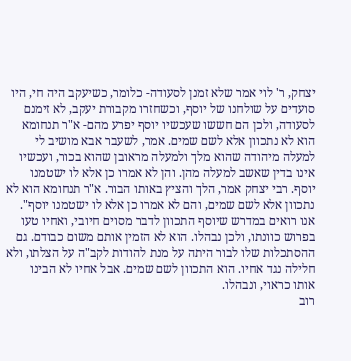יצחק, ר' לוי אמר שלא זמנן לסעודה- כלומר, כשיעקב היה חי, היו סועדים על שולחנו של יוסף, וכשחזרו מקבורת יעקב, לא זימנם לסעודה, ולכן הם חששו שעכשיו יוסף יפרע מהם- א"ר תנחומא הוא לא נתכוון אלא לשם שמים. אמר, לשעבר אבא מושיב לי למעלה מיהודה שהוא מלך ולמעלה מראובן שהוא בכור, ועכשיו אינו בדין שאשב למעלה מהן. והן לא אמרו כן אלא לו ישטמנו יוסף. רבי יצחק אמר, הלך והציץ באותו הבור. א"ר תנחומא הוא לא נתכוון אלא לשם שמים, והם לא אמרו כן אלא לו ישטמנו יוסף".
אנו רואים במדרש שיוסף התכוון לדבר מסוים חיובי, ואחיו טעו בפרוש כוונתו, ולכן נבהלו. הוא לא הזמין אותם משום כבודם. גם ההסתכלות שלו לבור היתה על מנת להודות לקב"ה על הצלתו, ולא חלילה נגד אחיו. הוא התכוון לשם שמים. אבל אחיו לא הבינו אותו כראוי, ונבהלו.
רוב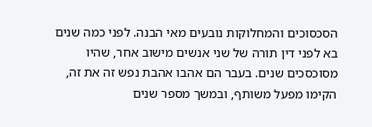הסכסוכים והמחלוקות נובעים מאי הבנה. לפני כמה שנים בא לפני דין תורה של שני אנשים מישוב אחר, שהיו מסוכסכים שנים. בעבר הם אהבו אהבת נפש זה את זה, הקימו מפעל משותף, ובמשך מספר שנים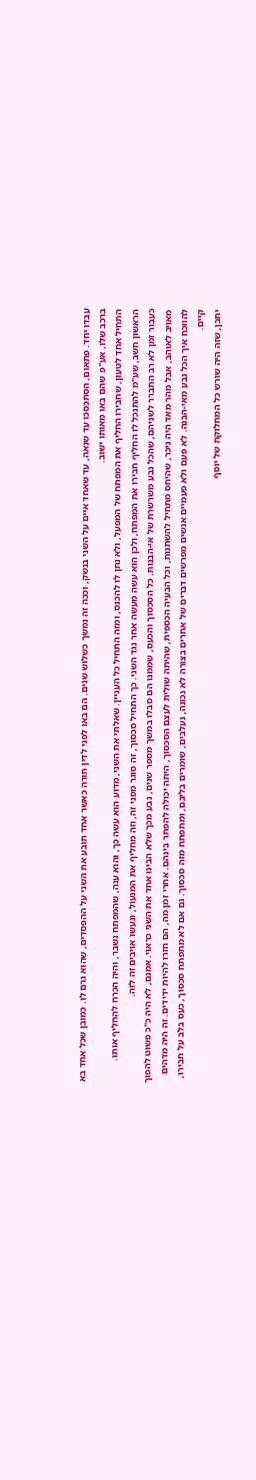עבדו יחד. פתאום, הסתכסכו עד שנאה, עד שאחד איים על השני בנשק, וככה זה נמשך כשלוש שנים. הם באו לפני לדין תורה כאשר אחד תובע את השני על ההפסדים, שהוא גרם לו. כמובן שכל אחד בא ברכב שלו, אע"פ שהם באו מאותו ישוב.
התחיל אחד לטעון, שחבירו החליף את המפתח של המפעל, ולא נתן לו להכנס, ומזה התחיל כל העניין. שאלתי את השני, מדוע הוא עשה כך, והוא ענה, שהמפתח נשבר, והיה הכרח להחליף אותו. הראשון חשב, שע"מ להתנכל לו החליף חבירו את המפתח, ולכן הוא עשה מעשה אחר נגד השני. כך התחיל סכסוך, זה סוגר מפני זה, וזה מחליף את המנעול, ונעשו אויבים זה לזה.
כעבור זמן לא רב התברר לשניהם, שהכל נבע משרשרת של אי-הבנות. כל הסכסוך והכעס, שממנו הם סבלו במשך מספר שנים, נבע מכך שלא הבינו אחד את השני כראוי. אמנם, לא היה כ"כ פשוט להפוך מאויב לאוהב, אבל מהר מאד היה ניכר, שהיחס מתחיל להשתנות, וכל הבעיה הכספית, שהיתה שולית לעצם הסכסוך, היתה יכולה להפתר בינהם. אחרי זמן מה, הם חזרו להיות ידידים. זה היה מדהים להווכח איך הכל נבע מאי-הבנה. לא פעם ולא פעמיים אנשים מפרשים דברים של אחרים בצורה לא נכונה, נעלבים, שומרים בליבם, ומתפתח מזה סכסוך. גם אם לא מתפתח סכסוך, כעס בלב על חבירו, קיים.
יתכן, שזה היה שורש כל המחלוקת של יוסף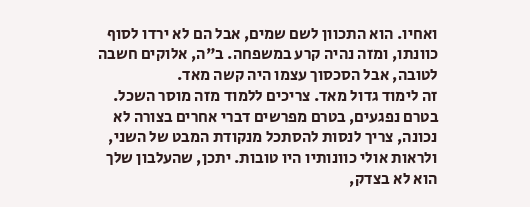ואחיו. הוא התכוון לשם שמים, אבל הם לא ירדו לסוף כוונתו, ומזה נהיה קרע במשפחה. ב"ה, אלוקים חשבה לטובה, אבל הסכסוך עצמו היה קשה מאד.
זה לימוד גדול מאד. צריכים ללמוד מזה מוסר השכל. בטרם נפגעים, בטרם מפרשים דברי אחרים בצורה לא נכונה, צריך לנסות להסתכל מנקודת המבט של השני, ולראות אולי כוונותיו היו טובות. יתכן, שהעלבון שלך הוא לא בצדק,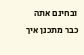ובחינם אתה כבר מתכנן איך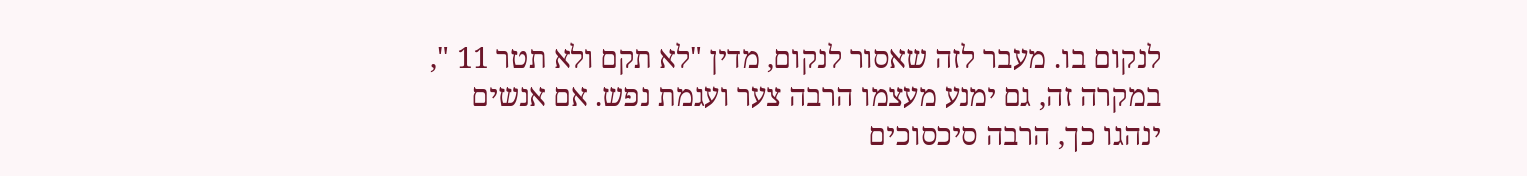לנקום בו. מעבר לזה שאסור לנקום, מדין "לא תקם ולא תטר 11 ", במקרה זה, גם ימנע מעצמו הרבה צער ועגמת נפש. אם אנשים ינהגו כך, הרבה סיכסוכים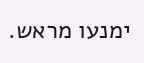ימנעו מראש.